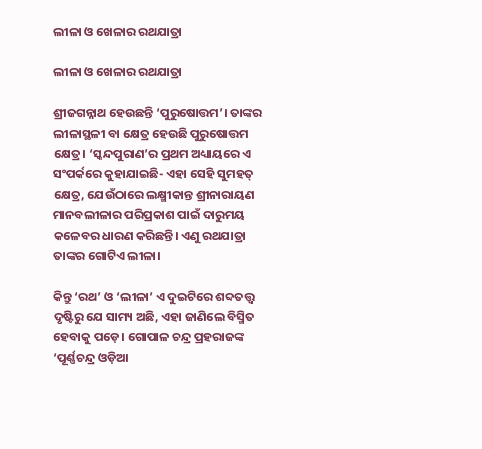ଲୀଳା ଓ ଖେଳାର ରଥଯାତ୍ରା

ଲୀଳା ଓ ଖେଳାର ରଥଯାତ୍ରା

ଶ୍ରୀଜଗନ୍ନାଥ ହେଉଛନ୍ତି ‘ପୁରୁଷୋତ୍ତମ’। ତାଙ୍କର ଲୀଳାସ୍ଥଳୀ ବା କ୍ଷେତ୍ର ହେଉଛି ପୁରୁଷୋତ୍ତମ କ୍ଷେତ୍ର। ‘ସ୍କନ୍ଦପୁରାଣ’ର ପ୍ରଥମ ଅଧ୍ୟାୟରେ ଏ ସଂପର୍କରେ କୁହାଯାଇଛି- ଏହା ସେହି ସୁମହତ୍ କ୍ଷେତ୍ର, ଯେଉଁଠାରେ ଲକ୍ଷ୍ମୀକାନ୍ତ ଶ୍ରୀନାରାୟଣ ମାନବଲୀଳାର ପରିପ୍ରକାଶ ପାଇଁ ଦାରୁମୟ କଳେବର ଧାରଣ କରିଛନ୍ତି। ଏଣୁ ରଥଯାତ୍ରା ତାଙ୍କର ଗୋଟିଏ ଲୀଳା।

କିନ୍ତୁ ‘ରଥ’ ଓ ‘ଲୀଳା’ ଏ ଦୁଇଟିରେ ଶବ୍ଦତତ୍ତ୍ୱ ଦୃଷ୍ଟିରୁ ଯେ ସାମ୍ୟ ଅଛି, ଏହା ଜାଣିଲେ ବିସ୍ମିତ ହେବାକୁ ପଡ଼େ। ଗୋପାଳ ଚନ୍ଦ୍ର ପ୍ରହରାଜଙ୍କ ‘ପୂର୍ଣ୍ଣଚନ୍ଦ୍ର ଓଡ଼ିଆ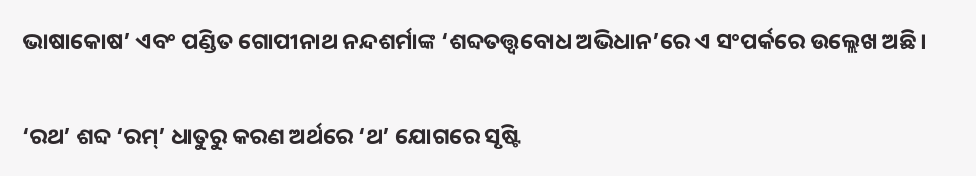ଭାଷାକୋଷ’ ଏବଂ ପଣ୍ଡିତ ଗୋପୀନାଥ ନନ୍ଦଶର୍ମାଙ୍କ ‘ଶବ୍ଦତତ୍ତ୍ୱବୋଧ ଅଭିଧାନ’ରେ ଏ ସଂପର୍କରେ ଉଲ୍ଲେଖ ଅଛି।

‘ରଥ’ ଶବ୍ଦ ‘ରମ୍‌’ ଧାତୁରୁ କରଣ ଅର୍ଥରେ ‘ଥ’ ଯୋଗରେ ସୃଷ୍ଟି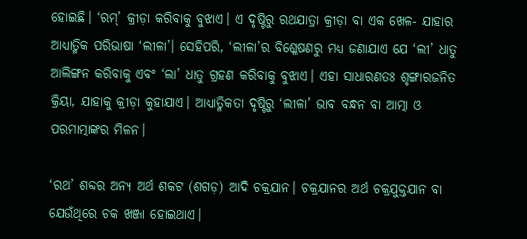ହୋଇଛି। ‘ରମ୍‌’ କ୍ରୀଡ଼ା କରିବାକୁ ବୁଝାଏ। ଏ ଦୃଷ୍ଟିରୁ ରଥଯାତ୍ରା କ୍ରୀଡ଼ା ବା ଏକ ଖେଳ- ଯାହାର ଆଧ୍ୟାତ୍ମିକ ପରିଭାଷା ‘ଲୀଳା’। ସେହିପରି, ‘ଲୀଳା’ର ବିଶ୍ଳେଷଣରୁ ମଧ୍ୟ ଜଣାଯାଏ ଯେ ‘ଲୀ’ ଧାତୁ ଆଲିଙ୍ଗନ କରିବାକୁ ଏବଂ ‘ଲା’ ଧାତୁ ଗ୍ରହଣ କରିବାକୁ ବୁଝାଏ। ଏହା ସାଧାରଣତଃ ଶୃଙ୍ଗାରଜନିତ କ୍ରିୟା, ଯାହାକୁ କ୍ରୀଡ଼ା କୁହାଯାଏ। ଆଧ୍ୟାତ୍ମିକତା ଦୃଷ୍ଟିରୁ ‘ଲୀଳା’ ଭାବ ବନ୍ଧନ ବା ଆତ୍ମା ଓ ପରମାତ୍ମାଙ୍କର ମିଳନ।

‘ରଥ’ ଶବ୍ଦର ଅନ୍ୟ ଅର୍ଥ ଶକଟ (ଶଗଡ଼) ଆଦି ଚକ୍ରଯାନ। ଚକ୍ରଯାନର ଅର୍ଥ ଚକ୍ରଯୁକ୍ତଯାନ ବା ଯେଉଁଥିରେ ଚକ ଖଞ୍ଜା ହୋଇଥାଏ।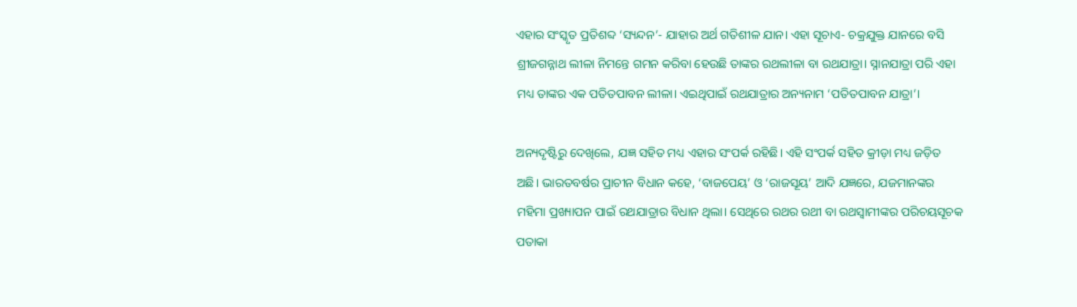ଏହାର ସଂସ୍କୃତ ପ୍ରତିଶବ୍ଦ ‘ସ୍ୟନ୍ଦନ’- ଯାହାର ଅର୍ଥ ଗତିଶୀଳ ଯାନ। ଏହା ସୂଚାଏ- ଚକ୍ରଯୁକ୍ତ ଯାନରେ ବସି ଶ୍ରୀଜଗନ୍ନାଥ ଲୀଳା ନିମନ୍ତେ ଗମନ କରିବା ହେଉଛି ତାଙ୍କର ରଥଲୀଳା ବା ରଥଯାତ୍ରା। ସ୍ନାନଯାତ୍ରା ପରି ଏହା ମଧ୍ୟ ତାଙ୍କର ଏକ ପତିତପାବନ ଲୀଳା। ଏଇଥିପାଇଁ ରଥଯାତ୍ରାର ଅନ୍ୟନାମ ‘ପତିତପାବନ ଯାତ୍ରା’।

ଅନ୍ୟଦୃଷ୍ଟିରୁ ଦେଖିଲେ, ଯଜ୍ଞ ସହିତ ମଧ୍ୟ ଏହାର ସଂପର୍କ ରହିଛି। ଏହି ସଂପର୍କ ସହିତ କ୍ରୀଡ଼ା ମଧ୍ୟ ଜଡ଼ିତ ଅଛି। ଭାରତବର୍ଷର ପ୍ରାଚୀନ ବିଧାନ କହେ, ‘ବାଜପେୟ’ ଓ ‘ରାଜସୂୟ’ ଆଦି ଯଜ୍ଞରେ, ଯଜମାନଙ୍କର ମହିମା ପ୍ରଖ୍ୟାପନ ପାଇଁ ରଥଯାତ୍ରାର ବିଧାନ ଥିଲା। ସେଥିରେ ରଥର ରଥୀ ବା ରଥସ୍ୱାମୀଙ୍କର ପରିଚୟସୂଚକ ପତାକା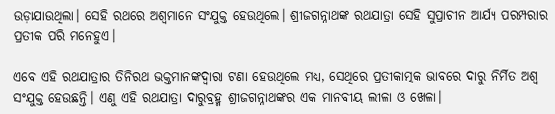ଉଡ଼ାଯାଉଥିଲା। ସେହି ରଥରେ ଅଶ୍ୱମାନେ ସଂଯୁକ୍ତ ହେଉଥିଲେ। ଶ୍ରୀଜଗନ୍ନାଥଙ୍କ ରଥଯାତ୍ରା ସେହି ସୁପ୍ରାଚୀନ ଆର୍ଯ୍ୟ ପରମ୍ପରାର ପ୍ରତୀକ ପରି ମନେହୁଏ।

ଏବେ ଏହି ରଥଯାତ୍ରାର ତିନିରଥ ଭକ୍ତମାନଙ୍କଦ୍ୱାରା ଟଣା ହେଉଥିଲେ ମଧ୍ୟ, ସେଥିରେ ପ୍ରତୀକାତ୍ମକ ଭାବରେ ଦାରୁ ନିର୍ମିତ ଅଶ୍ୱ ସଂଯୁକ୍ତ ହେଉଛନ୍ତି। ଏଣୁ ଏହି ରଥଯାତ୍ରା ଦାରୁବ୍ରହ୍ମ ଶ୍ରୀଜଗନ୍ନାଥଙ୍କର ଏକ ମାନବୀୟ ଲୀଳା ଓ ଖେଳା।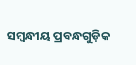ସମ୍ବନ୍ଧୀୟ ପ୍ରବନ୍ଧଗୁଡ଼ିକ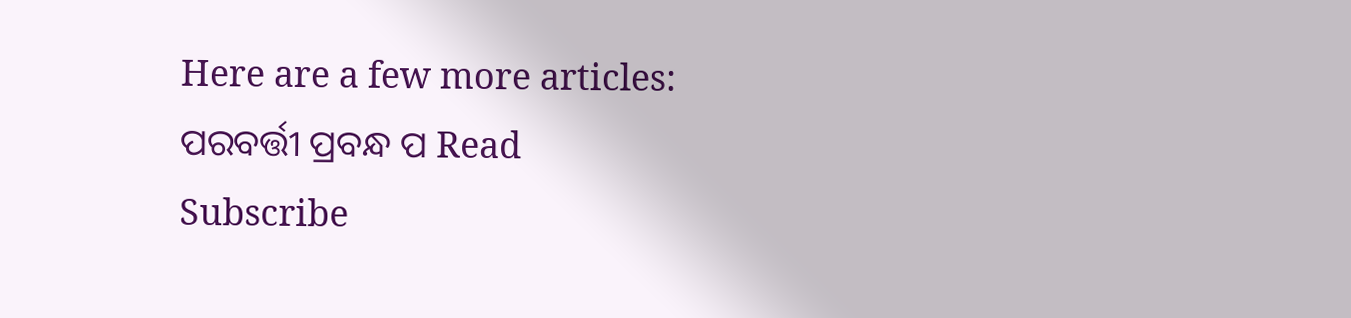Here are a few more articles:
ପରବର୍ତ୍ତୀ ପ୍ରବନ୍ଧ ପ Read
Subscribe